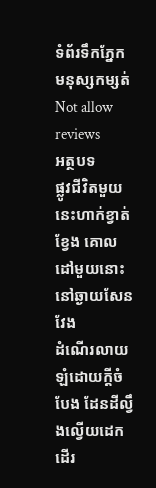ទំព័រទឹកភ្នែក មនុស្សកម្សត់
Not allow reviews
អត្ថបទ
ផ្លូវជីវិតមួយនេះហាក់ខ្វាត់ខ្វែង គោលដៅមួយនោះនៅឆ្ងាយសែនវែង
ដំណើរលាយឡំដោយក្តីចំបែង ដែនដីល្វឹងល្វើយដេកដើរ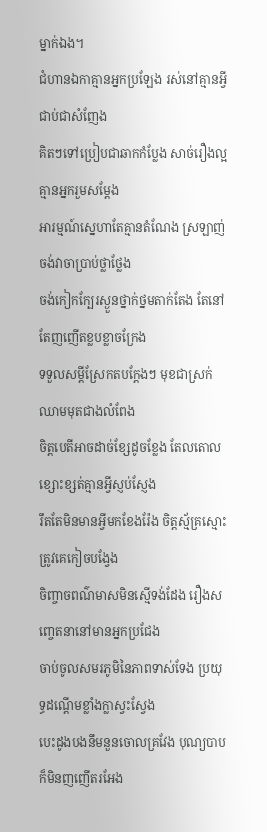ម្នាក់ឯង។
ជំហានឯកាគ្មានអ្នកប្រឡែង រស់នៅគ្មានអ្វីជាប់ជាសំញែង
គិតៗទៅប្រៀបជាឆាកកំប្លែង សាច់រឿងល្អគ្មានអ្នករួមសម្តែង
អារម្មណ៍ស្នេហាតែគ្មានតំណែង ស្រឡាញ់ចង់វាចាប្រាប់ថ្លាថ្លែង
ចង់កៀកក្បែរស្ងួនថ្នាក់ថ្នមតាក់តែង តែនៅតែញញើតខ្លបខ្លាចក្រែង
ទទួលសម្តីស្រែកតបក្តែងៗ មុខជាស្រក់ឈាមមុតជាងលំពែង
ចិត្តបេតីអាចដាច់ខ្សែដូចខ្លែង តែលតោលខ្សោះខ្សត់គ្មានអ្វីស្ញប់ស្ញែង
រឹតតែមិនមានអ្វីមកខែងរ៉ែង ចិត្តស្ម័គ្រស្មោះត្រូវគេកៀចបង្វែង
ចិញ្ចាចពណ៌មាសមិនស្មើទង់ដែង រឿងសញ្ចេតនានៅមានអ្នកប្រជែង
ចាប់ចូលសមរភូមិនៃភាពទាស់ទែង ប្រយុទ្ធដណ្តើមខ្លាំងក្លាស្វះស្វែង
បេះដូងបងនឹមនួនចោលគ្រវែង បុណ្យបាបក៏មិនញញើតរអែង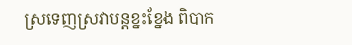ស្រទេញស្រវាបន្តខ្នះខ្នែង ពិបាក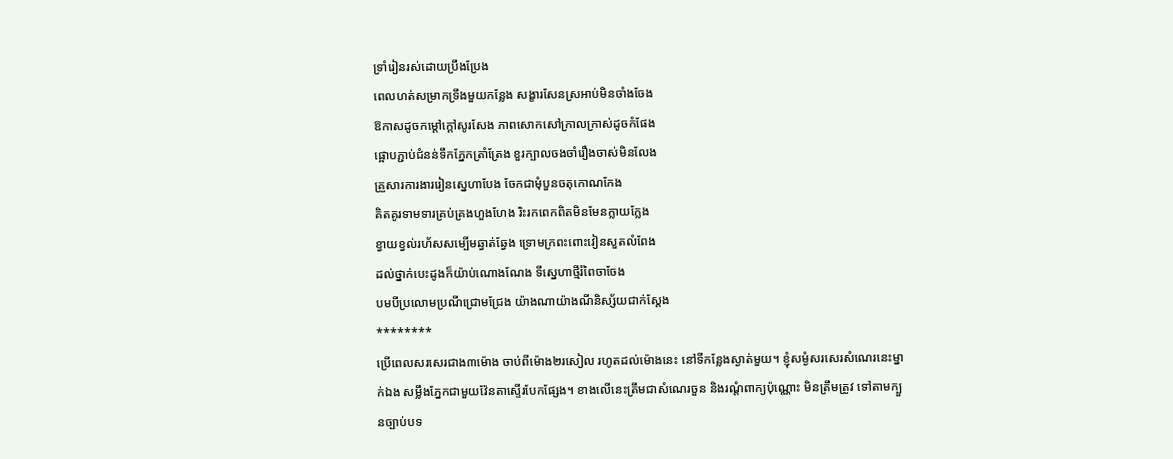ទ្រាំរៀនរស់ដោយប្រឹងប្រែង
ពេលហត់សម្រាកទ្រឹងមួយកន្លែង សង្ខារសែនស្រអាប់មិនចាំងចែង
ឱកាសដូចកម្តៅក្តៅសូរសែង ភាពសោកសៅក្រាលក្រាស់ដូចកំផែង
ផ្អោបភ្ជាប់ជំនន់ទឹកភ្នែកត្រាំត្រែង ខួរក្បាលចងចាំរឿងចាស់មិនលែង
គ្រួសារការងាររៀនស្នេហាបែង ចែកជាមុំបួនចតុកោណកែង
គិតគូរទាមទារគ្រប់គ្រងហួងហែង រិះរកពេកពិតមិនមែនក្លាយក្លែង
ខ្វាយខ្វល់រហ័សសម្បើមឆ្វាត់ឆ្វែង ទ្រោមក្រពះពោះវៀនសួតលំពែង
ដល់ថ្នាក់បេះដូងក៏យ៉ាប់ណោងណែង ទីស្នេហាថ្មីរំពៃចាចែង
បមបីប្រលោមប្រណីជ្រោមជ្រែង យ៉ាងណាយ៉ាងណីនិស្ស័យជាក់ស្តែង
********
ប្រើពេលសរសេរជាង៣ម៉ោង ចាប់ពីម៉ោង២រសៀល រហូតដល់ម៉ោងនេះ នៅទីកន្លែងស្ងាត់មួយ។ ខ្ញុំសម្ងំសរសេរសំណេរនេះម្នាក់ឯង សម្លឹងភ្នែកជាមួយវ៉ែនតាស្ទើរបែកផ្សែង។ ខាងលើនេះត្រឹមជាសំណេរចួន និងរណ្តំពាក្យប៉ុណ្ណោះ មិនត្រឹមត្រូវ ទៅតាមក្បួនច្បាប់បទ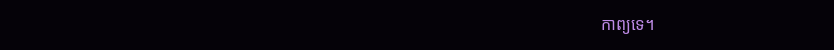កាព្យទេ។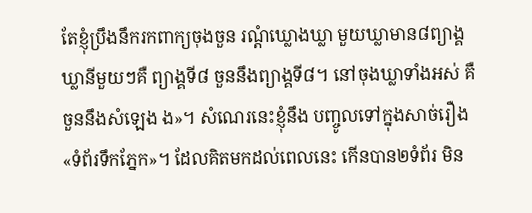តែខ្ញុំប្រឹងនឹករកពាក្យចុងចួន រណ្តំឃ្លោងឃ្លា មួយឃ្លាមាន៨ព្យាង្គ ឃ្លានីមួយៗគឺ ព្យាង្គទី៨ ចួននឹងព្យាង្គទី៨។ នៅចុងឃ្លាទាំងអស់ គឺចួននឹងសំឡេង ង»។ សំណេរនេះខ្ញុំនឹង បញ្ចូលទៅក្នុងសាច់រឿង «ទំព័រទឹកភ្នែក»។ ដែលគិតមកដល់ពេលនេះ កើនបាន២ទំព័រ មិន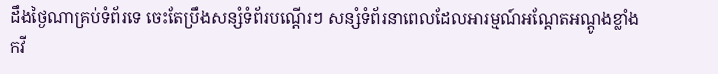ដឹងថ្ងៃណាគ្រប់ទំព័រទេ ចេះតែប្រឹងសន្សំទំព័របណ្តើរៗ សន្សំទំព័រនាពេលដែលអារម្មណ៍អណ្តែតអណ្តូងខ្លាំង
កវី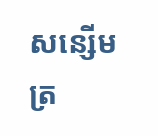សន្សើមត្រ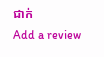ជាក់
Add a review